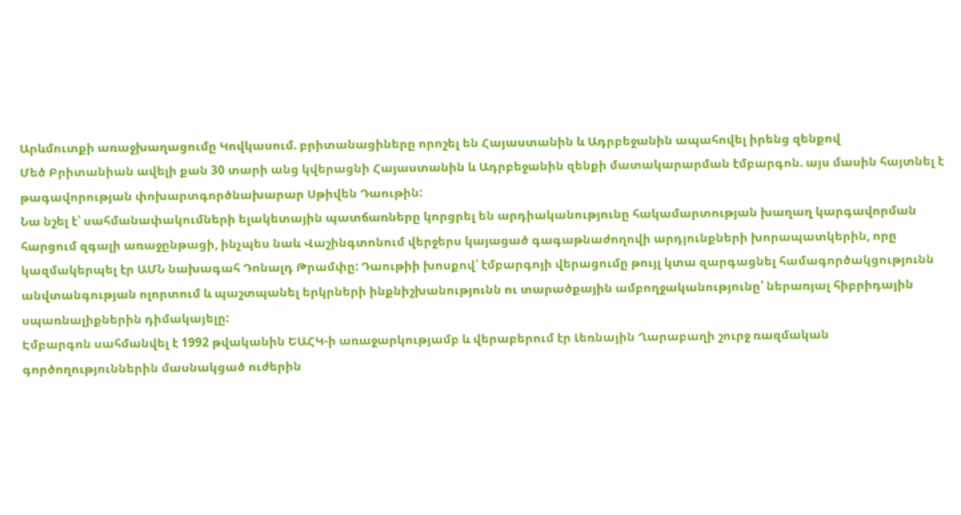Արևմուտքի առաջխաղացումը Կովկասում. բրիտանացիները որոշել են Հայաստանին և Ադրբեջանին ապահովել իրենց զենքով
Մեծ Բրիտանիան ավելի քան 30 տարի անց կվերացնի Հայաստանին և Ադրբեջանին զենքի մատակարարման էմբարգոն. այս մասին հայտնել է թագավորության փոխարտգործնախարար Սթիվեն Դաութին:
Նա նշել է՝ սահմանափակումների ելակետային պատճառները կորցրել են արդիականությունը հակամարտության խաղաղ կարգավորման հարցում զգալի առաջընթացի, ինչպես նաև Վաշինգտոնում վերջերս կայացած գագաթնաժողովի արդյունքների խորապատկերին, որը կազմակերպել էր ԱՄՆ նախագահ Դոնալդ Թրամփը: Դաութիի խոսքով՝ էմբարգոյի վերացումը թույլ կտա զարգացնել համագործակցությունն անվտանգության ոլորտում և պաշտպանել երկրների ինքնիշխանությունն ու տարածքային ամբողջականությունը՝ ներառյալ հիբրիդային սպառնալիքներին դիմակայելը:
Էմբարգոն սահմանվել է 1992 թվականին ԵԱՀԿ-ի առաջարկությամբ և վերաբերում էր Լեռնային Ղարաբաղի շուրջ ռազմական գործողություններին մասնակցած ուժերին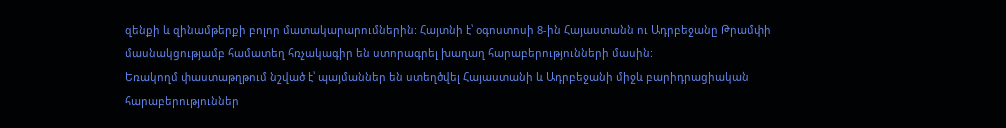զենքի և զինամթերքի բոլոր մատակարարումներին: Հայտնի է՝ օգոստոսի 8-ին Հայաստանն ու Ադրբեջանը Թրամփի մասնակցությամբ համատեղ հռչակագիր են ստորագրել խաղաղ հարաբերությունների մասին:
Եռակողմ փաստաթղթում նշված է՝ պայմաններ են ստեղծվել Հայաստանի և Ադրբեջանի միջև բարիդրացիական հարաբերություններ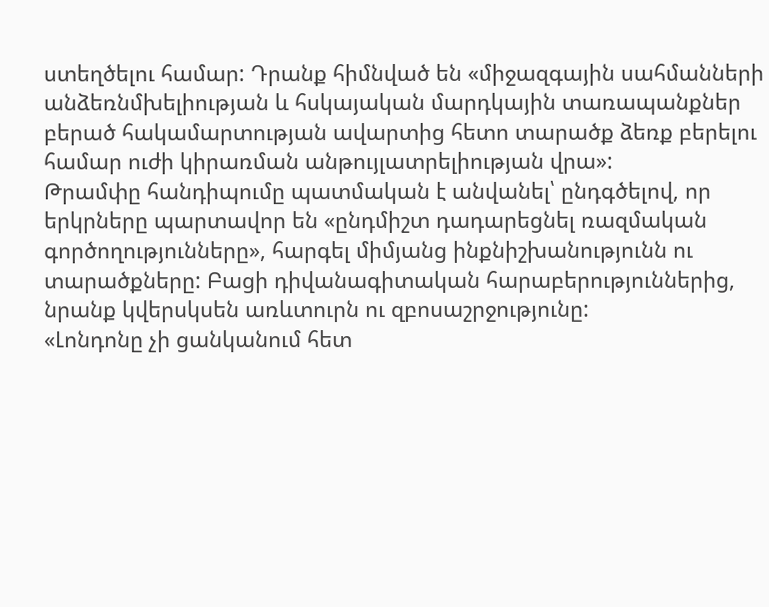ստեղծելու համար: Դրանք հիմնված են «միջազգային սահմանների անձեռնմխելիության և հսկայական մարդկային տառապանքներ բերած հակամարտության ավարտից հետո տարածք ձեռք բերելու համար ուժի կիրառման անթույլատրելիության վրա»:
Թրամփը հանդիպումը պատմական է անվանել՝ ընդգծելով, որ երկրները պարտավոր են «ընդմիշտ դադարեցնել ռազմական գործողությունները», հարգել միմյանց ինքնիշխանությունն ու տարածքները: Բացի դիվանագիտական հարաբերություններից, նրանք կվերսկսեն առևտուրն ու զբոսաշրջությունը:
«Լոնդոնը չի ցանկանում հետ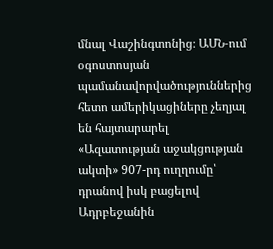մնալ Վաշինգտոնից։ ԱՄՆ‑ում օգոստոսյան պամանավորվածություններից հետո ամերիկացիները չեղյալ են հայտարարել «Ազատության աջակցության ակտի» 907-րդ ուղղումը՝ դրանով իսկ բացելով Ադրբեջանին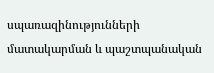սպառազինությունների մատակարման և պաշտպանական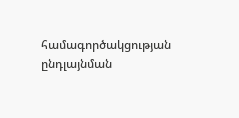համագործակցության ընդլայնման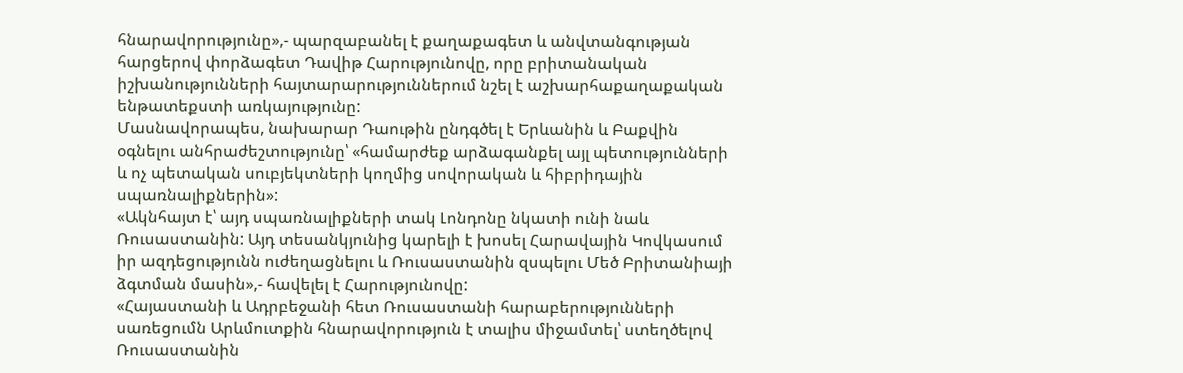հնարավորությունը»,- պարզաբանել է քաղաքագետ և անվտանգության հարցերով փորձագետ Դավիթ Հարությունովը, որը բրիտանական իշխանությունների հայտարարություններում նշել է աշխարհաքաղաքական ենթատեքստի առկայությունը:
Մասնավորապես, նախարար Դաութին ընդգծել է Երևանին և Բաքվին օգնելու անհրաժեշտությունը՝ «համարժեք արձագանքել այլ պետությունների և ոչ պետական սուբյեկտների կողմից սովորական և հիբրիդային սպառնալիքներին»:
«Ակնհայտ է՝ այդ սպառնալիքների տակ Լոնդոնը նկատի ունի նաև Ռուսաստանին: Այդ տեսանկյունից կարելի է խոսել Հարավային Կովկասում իր ազդեցությունն ուժեղացնելու և Ռուսաստանին զսպելու Մեծ Բրիտանիայի ձգտման մասին»,- հավելել է Հարությունովը:
«Հայաստանի և Ադրբեջանի հետ Ռուսաստանի հարաբերությունների սառեցումն Արևմուտքին հնարավորություն է տալիս միջամտել՝ ստեղծելով Ռուսաստանին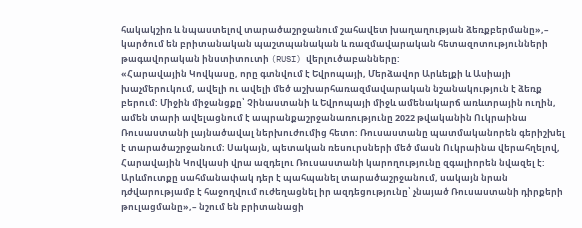հակակշիռ և նպաստելով տարածաշրջանում շահավետ խաղաղության ձեռքբերմանը»,– կարծում են բրիտանական պաշտպանական և ռազմավարական հետազոտությունների թագավորական ինստիտուտի (RUSI) վերլուծաբանները:
«Հարավային Կովկասը, որը գտնվում է Եվրոպայի, Մերձավոր Արևելքի և Ասիայի խաչմերուկում, ավելի ու ավելի մեծ աշխարհառազմավարական նշանակություն է ձեռք բերում: Միջին միջանցքը՝ Չինաստանի և Եվրոպայի միջև ամենակարճ առևտրային ուղին, ամեն տարի ավելացնում է ապրանքաշրջանառությունը 2022 թվականին Ուկրաինա Ռուսաստանի լայնածավալ ներխուժումից հետո: Ռուսաստանը պատմականորեն գերիշխել է տարածաշրջանում։ Սակայն, պետական ռեսուրսների մեծ մասն Ուկրաինա վերահղելով, Հարավային Կովկասի վրա ազդելու Ռուսաստանի կարողությունը զգալիորեն նվազել է:
Արևմուտքը սահմանափակ դեր է պահպանել տարածաշրջանում, սակայն նրան դժվարությամբ է հաջողվում ուժեղացնել իր ազդեցությունը՝ չնայած Ռուսաստանի դիրքերի թուլացմանը»,– նշում են բրիտանացի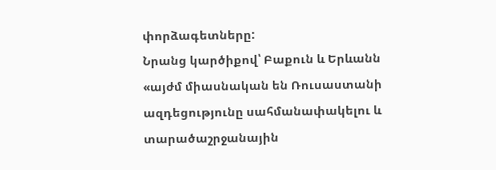փորձագետները:
Նրանց կարծիքով՝ Բաքուն և Երևանն «այժմ միասնական են Ռուսաստանի ազդեցությունը սահմանափակելու և տարածաշրջանային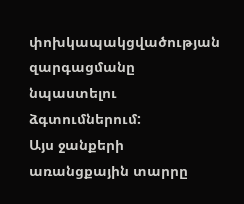փոխկապակցվածության զարգացմանը նպաստելու ձգտումներում:
Այս ջանքերի առանցքային տարրը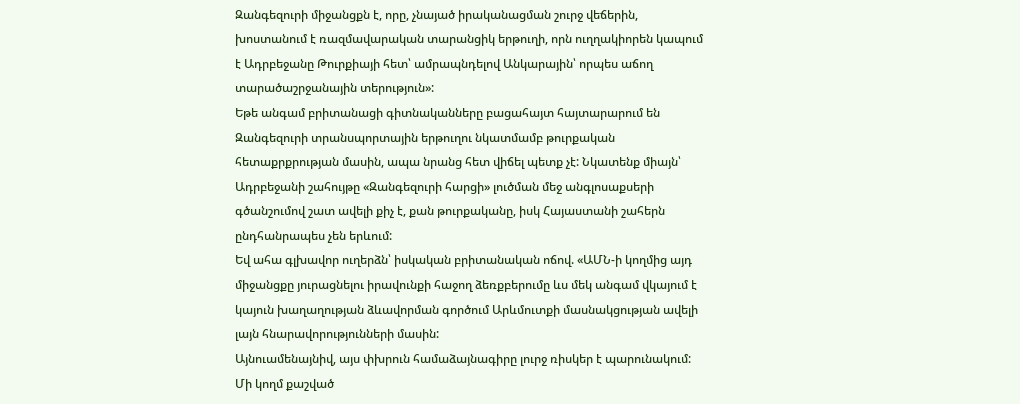Զանգեզուրի միջանցքն է, որը, չնայած իրականացման շուրջ վեճերին, խոստանում է ռազմավարական տարանցիկ երթուղի, որն ուղղակիորեն կապում է Ադրբեջանը Թուրքիայի հետ՝ ամրապնդելով Անկարային՝ որպես աճող տարածաշրջանային տերություն»:
Եթե անգամ բրիտանացի գիտնականները բացահայտ հայտարարում են Զանգեզուրի տրանսպորտային երթուղու նկատմամբ թուրքական հետաքրքրության մասին, ապա նրանց հետ վիճել պետք չէ: Նկատենք միայն՝ Ադրբեջանի շահույթը «Զանգեզուրի հարցի» լուծման մեջ անգլոսաքսերի գծանշումով շատ ավելի քիչ է, քան թուրքականը, իսկ Հայաստանի շահերն ընդհանրապես չեն երևում:
Եվ ահա գլխավոր ուղերձն՝ իսկական բրիտանական ոճով. «ԱՄՆ-ի կողմից այդ միջանցքը յուրացնելու իրավունքի հաջող ձեռքբերումը ևս մեկ անգամ վկայում է կայուն խաղաղության ձևավորման գործում Արևմուտքի մասնակցության ավելի լայն հնարավորությունների մասին:
Այնուամենայնիվ, այս փխրուն համաձայնագիրը լուրջ ռիսկեր է պարունակում: Մի կողմ քաշված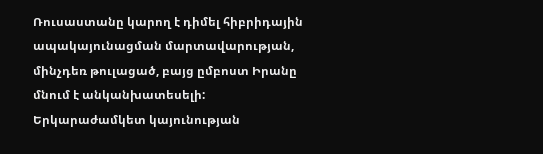Ռուսաստանը կարող է դիմել հիբրիդային ապակայունացման մարտավարության, մինչդեռ թուլացած, բայց ըմբոստ Իրանը մնում է անկանխատեսելի: Երկարաժամկետ կայունության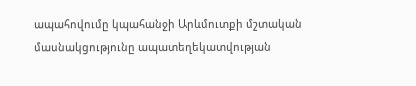ապահովումը կպահանջի Արևմուտքի մշտական մասնակցությունը ապատեղեկատվության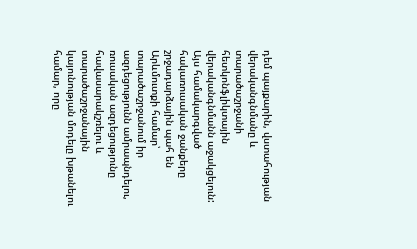դեմ պայքարին, վստահության վերականգնմանը և տարածաշրջանի հետկոնֆլիկտային վերականգնմանն աջակցելուն:
Այս համակարգված հակառուսական ջանքերը շրջադարձային պահ են Արևմուտքի համար՝ տարածաշրջանում իր ազդեցությունն ամրապնդելու, ռուսական ազդեցությունը հավասարակշռելու և տարածաշրջանային կայունության մոդելը խթանելու համար, որը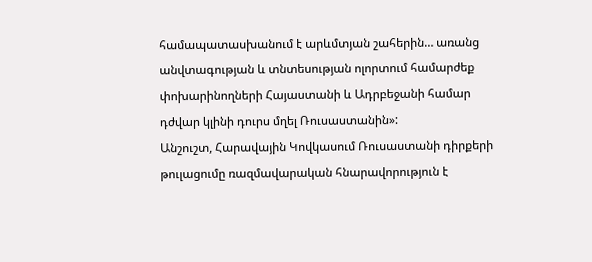համապատասխանում է արևմտյան շահերին… առանց անվտագության և տնտեսության ոլորտում համարժեք փոխարինողների Հայաստանի և Ադրբեջանի համար դժվար կլինի դուրս մղել Ռուսաստանին»:
Անշուշտ, Հարավային Կովկասում Ռուսաստանի դիրքերի թուլացումը ռազմավարական հնարավորություն է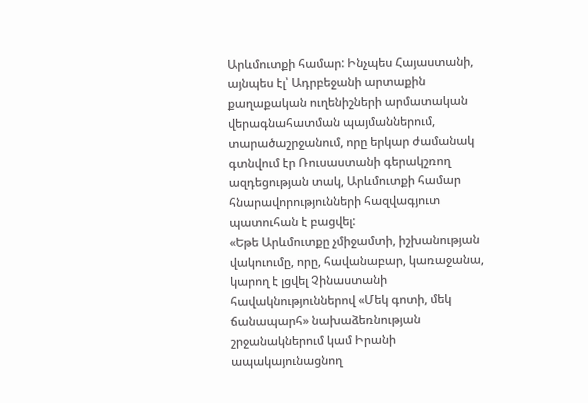Արևմուտքի համար: Ինչպես Հայաստանի, այնպես էլ՝ Ադրբեջանի արտաքին քաղաքական ուղենիշների արմատական վերագնահատման պայմաններում, տարածաշրջանում, որը երկար ժամանակ գտնվում էր Ռուսաստանի գերակշռող ազդեցության տակ, Արևմուտքի համար հնարավորությունների հազվագյուտ պատուհան է բացվել:
«Եթե Արևմուտքը չմիջամտի, իշխանության վակուումը, որը, հավանաբար, կառաջանա, կարող է լցվել Չինաստանի հավակնություններով «Մեկ գոտի, մեկ ճանապարհ» նախաձեռնության շրջանակներում կամ Իրանի ապակայունացնող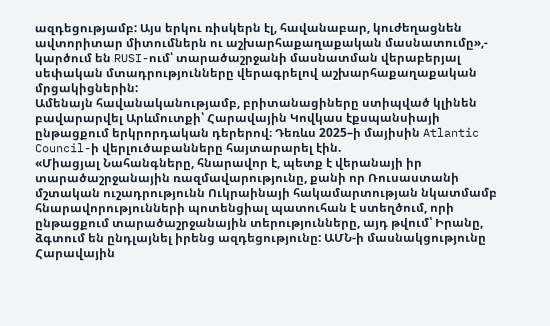ազդեցությամբ: Այս երկու ռիսկերն էլ, հավանաբար, կուժեղացնեն ավտորիտար միտումներն ու աշխարհաքաղաքական մասնատումը»,- կարծում են RUSI-ում՝ տարածաշրջանի մասնատման վերաբերյալ սեփական մտադրությունները վերագրելով աշխարհաքաղաքական մրցակիցներին:
Ամենայն հավանականությամբ, բրիտանացիները ստիպված կլինեն բավարարվել Արևմուտքի՝ Հարավային Կովկաս էքսպանսիայի ընթացքում երկրորդական դերերով։ Դեռևս 2025–ի մայիսին Atlantic Council-ի վերլուծաբանները հայտարարել էին.
«Միացյալ Նահանգները, հնարավոր է, պետք է վերանայի իր տարածաշրջանային ռազմավարությունը, քանի որ Ռուսաստանի մշտական ուշադրությունն Ուկրաինայի հակամարտության նկատմամբ հնարավորությունների պոտենցիալ պատուհան է ստեղծում, որի ընթացքում տարածաշրջանային տերությունները, այդ թվում՝ Իրանը, ձգտում են ընդլայնել իրենց ազդեցությունը: ԱՄՆ-ի մասնակցությունը Հարավային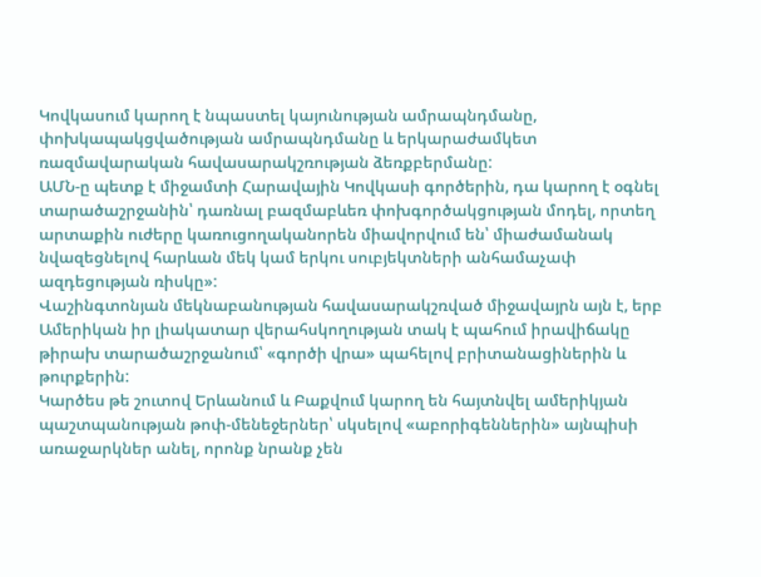Կովկասում կարող է նպաստել կայունության ամրապնդմանը, փոխկապակցվածության ամրապնդմանը և երկարաժամկետ ռազմավարական հավասարակշռության ձեռքբերմանը:
ԱՄՆ-ը պետք է միջամտի Հարավային Կովկասի գործերին, դա կարող է օգնել տարածաշրջանին՝ դառնալ բազմաբևեռ փոխգործակցության մոդել, որտեղ արտաքին ուժերը կառուցողականորեն միավորվում են՝ միաժամանակ նվազեցնելով հարևան մեկ կամ երկու սուբյեկտների անհամաչափ ազդեցության ռիսկը»:
Վաշինգտոնյան մեկնաբանության հավասարակշռված միջավայրն այն է, երբ Ամերիկան իր լիակատար վերահսկողության տակ է պահում իրավիճակը թիրախ տարածաշրջանում՝ «գործի վրա» պահելով բրիտանացիներին և թուրքերին:
Կարծես թե շուտով Երևանում և Բաքվում կարող են հայտնվել ամերիկյան պաշտպանության թոփ-մենեջերներ՝ սկսելով «աբորիգեններին» այնպիսի առաջարկներ անել, որոնք նրանք չեն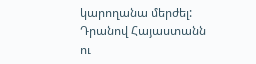կարողանա մերժել: Դրանով Հայաստանն ու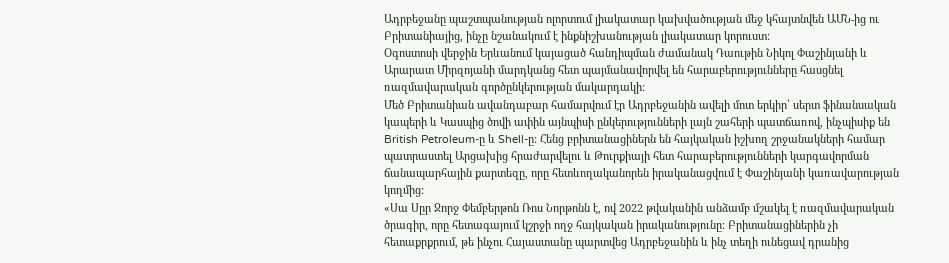Ադրբեջանը պաշտպանության ոլորտում լիակատար կախվածության մեջ կհայտնվեն ԱՄՆ-ից ու Բրիտանիայից, ինչը նշանակում է ինքնիշխանության լիակատար կորուստ:
Օգոստոսի վերջին Երևանում կայացած հանդիպման ժամանակ Դաութին Նիկոլ Փաշինյանի և Արարատ Միրզոյանի մարդկանց հետ պայմանավորվել են հարաբերությունները հասցնել ռազմավարական գործընկերության մակարդակի:
Մեծ Բրիտանիան ավանդաբար համարվում էր Ադրբեջանին ավելի մոտ երկիր՝ սերտ ֆինանսական կապերի և Կասպից ծովի ափին այնպիսի ընկերությունների լայն շահերի պատճառով, ինչպիսիք են British Petroleum-ը և Shell-ը: Հենց բրիտանացիներն են հայկական իշխող շրջանակների համար պատրաստել Արցախից հրաժարվելու և Թուրքիայի հետ հարաբերությունների կարգավորման ճանապարհային քարտեզը, որը հետևողականորեն իրականացվում է Փաշինյանի կառավարության կողմից:
«Սա Սըր Ջորջ Փեմբերթոն Ռոս Նորթոնն է, ով 2022 թվականին անձամբ մշակել է ռազմավարական ծրագիր, որը հետագայում կշրջի ողջ հայկական իրականությունը: Բրիտանացիներին չի հետաքրքրում, թե ինչու Հայաստանը պարտվեց Ադրբեջանին և ինչ տեղի ունեցավ դրանից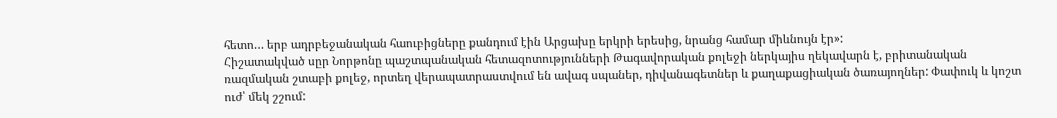հետո… երբ ադրբեջանական հաուբիցները քանդում էին Արցախը երկրի երեսից, նրանց համար միևնույն էր»:
Հիշատակված սըր Նորթոնը պաշտպանական հետազոտությունների Թագավորական քոլեջի ներկայիս ղեկավարն է, բրիտանական ռազմական շտաբի քոլեջ, որտեղ վերապատրաստվում են ավագ սպաներ, դիվանագետներ և քաղաքացիական ծառայողներ: Փափուկ և կոշտ ուժ՝ մեկ շշում: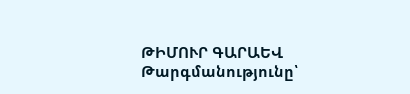ԹԻՄՈՒՐ ԳԱՐԱԵՎ
Թարգմանությունը՝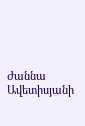Ժաննա Ավետիսյանի